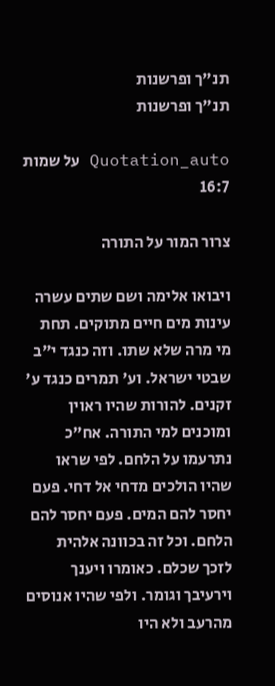תנ"ך ופרשנות
תנ"ך ופרשנות

Quotation_auto על שמות 16:7

צרור המור על התורה

ויבואו אלימה ושם שתים עשרה עינות מים חיים מתוקים. תחת מי מרה שלא שתו. וזה כנגד י"ב שבטי ישראל. וע' תמרים כנגד ע' זקנים. להורות שהיו ראוין ומוכנים למי התורה. אח"כ נתרעמו על הלחם. לפי שראו שהיו הולכים מדחי אל דחי. פעם יחסר להם המים. פעם יחסר להם הלחם. וכל זה בכוונה אלהית לזכך שכלם. כאומרו ויענך וירעיבך וגומר. ולפי שהיו אנוסים מהרעב ולא היו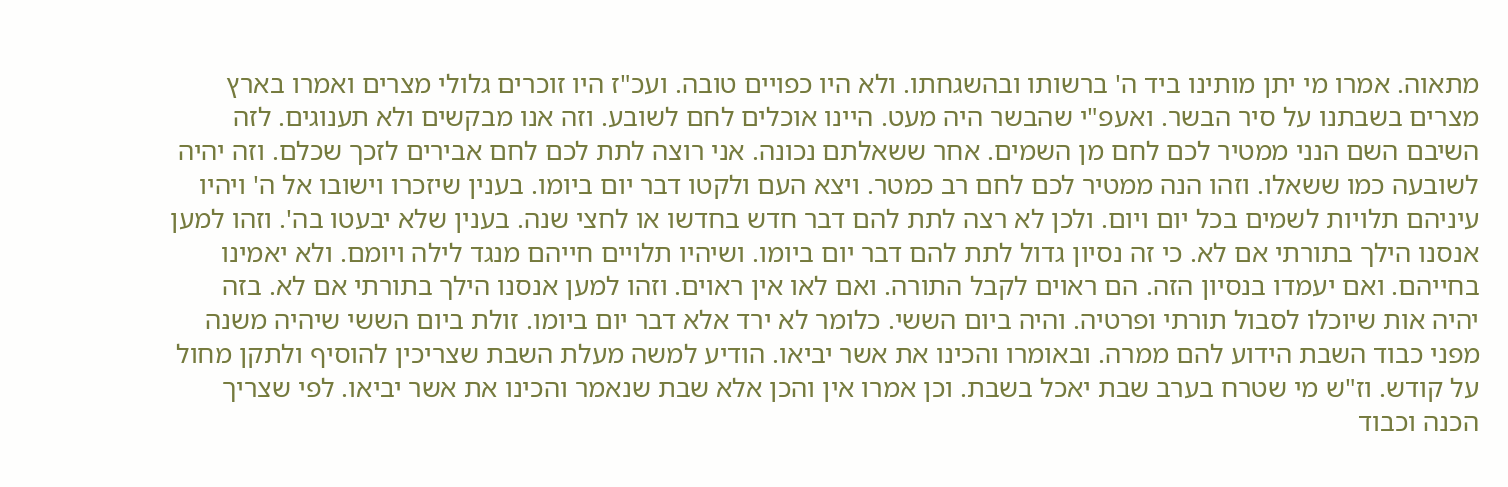מתאוה. אמרו מי יתן מותינו ביד ה' ברשותו ובהשגחתו. ולא היו כפויים טובה. ועכ"ז היו זוכרים גלולי מצרים ואמרו בארץ מצרים בשבתנו על סיר הבשר. ואעפ"י שהבשר היה מעט. היינו אוכלים לחם לשובע. וזה אנו מבקשים ולא תענוגים. לזה השיבם השם הנני ממטיר לכם לחם מן השמים. אחר ששאלתם נכונה. אני רוצה לתת לכם לחם אבירים לזכך שכלם. וזה יהיה לשובעה כמו ששאלו. וזהו הנה ממטיר לכם לחם רב כמטר. ויצא העם ולקטו דבר יום ביומו. בענין שיזכרו וישובו אל ה' ויהיו עיניהם תלויות לשמים בכל יום ויום. ולכן לא רצה לתת להם דבר חדש בחדשו או לחצי שנה. בענין שלא יבעטו בה'. וזהו למען אנסנו הילך בתורתי אם לא. כי זה נסיון גדול לתת להם דבר יום ביומו. ושיהיו תלויים חייהם מנגד לילה ויומם. ולא יאמינו בחייהם. ואם יעמדו בנסיון הזה. הם ראוים לקבל התורה. ואם לאו אין ראוים. וזהו למען אנסנו הילך בתורתי אם לא. בזה יהיה אות שיוכלו לסבול תורתי ופרטיה. והיה ביום הששי. כלומר לא ירד אלא דבר יום ביומו. זולת ביום הששי שיהיה משנה מפני כבוד השבת הידוע להם ממרה. ובאומרו והכינו את אשר יביאו. הודיע למשה מעלת השבת שצריכין להוסיף ולתקן מחול על קודש. וז"ש מי שטרח בערב שבת יאכל בשבת. וכן אמרו אין והכן אלא שבת שנאמר והכינו את אשר יביאו. לפי שצריך הכנה וכבוד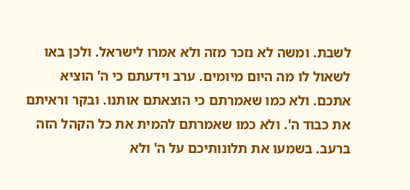לשבת. ומשה לא נזכר מזה ולא אמרו לישראל. ולכן באו לשאול לו מה היום מיומים. ערב וידעתם כי ה' הוציא אתכם. ולא כמו שאמרתם כי הוצאתם אותנו. ובקר וראיתם את כבוד ה'. ולא כמו שאמרתם להמית את כל הקהל הזה ברעב. בשמעו את תלונותיכם על ה' ולא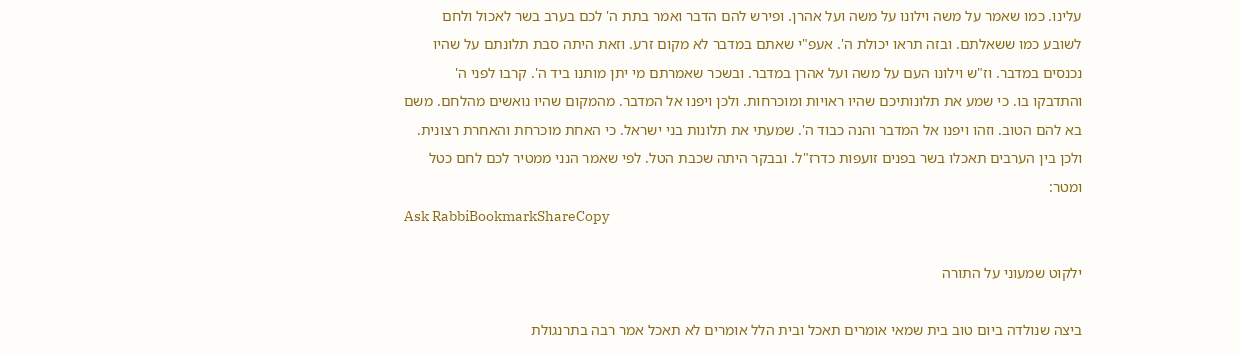עלינו. כמו שאמר על משה וילונו על משה ועל אהרן. ופירש להם הדבר ואמר בתת ה' לכם בערב בשר לאכול ולחם לשובע כמו ששאלתם. ובזה תראו יכולת ה'. אעפ"י שאתם במדבר לא מקום זרע. וזאת היתה סבת תלונתם על שהיו נכנסים במדבר. וז"ש וילונו העם על משה ועל אהרן במדבר. ובשכר שאמרתם מי יתן מותנו ביד ה'. קרבו לפני ה' והתדבקו בו. כי שמע את תלונותיכם שהיו ראויות ומוכרחות. ולכן ויפנו אל המדבר. מהמקום שהיו נואשים מהלחם. משם בא להם הטוב. וזהו ויפנו אל המדבר והנה כבוד ה'. שמעתי את תלונות בני ישראל. כי האחת מוכרחת והאחרת רצונית. ולכן בין הערבים תאכלו בשר בפנים זועפות כדרז"ל. ובבקר היתה שכבת הטל. לפי שאמר הנני ממטיר לכם לחם כטל ומטר:
Ask RabbiBookmarkShareCopy

ילקוט שמעוני על התורה

ביצה שנולדה ביום טוב בית שמאי אומרים תאכל ובית הלל אומרים לא תאכל אמר רבה בתרנגולת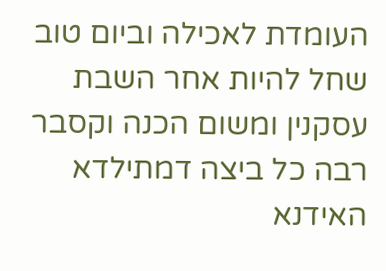העומדת לאכילה וביום טוב שחל להיות אחר השבת עסקנין ומשום הכנה וקסבר רבה כל ביצה דמתילדא האידנא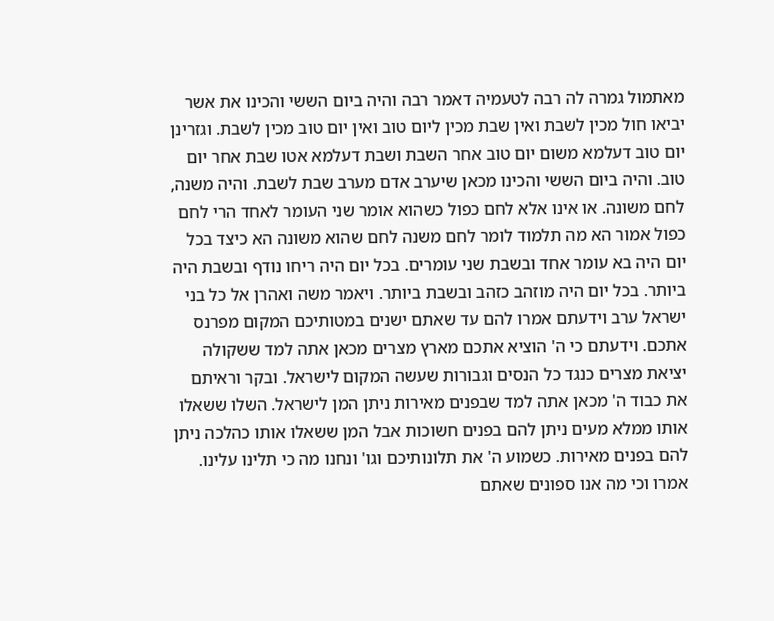מאתמול גמרה לה רבה לטעמיה דאמר רבה והיה ביום הששי והכינו את אשר יביאו חול מכין לשבת ואין שבת מכין ליום טוב ואין יום טוב מכין לשבת. וגזרינן יום טוב דעלמא משום יום טוב אחר השבת ושבת דעלמא אטו שבת אחר יום טוב. והיה ביום הששי והכינו מכאן שיערב אדם מערב שבת לשבת. והיה משנה, לחם משונה. או אינו אלא לחם כפול כשהוא אומר שני העומר לאחד הרי לחם כפול אמור הא מה תלמוד לומר לחם משנה לחם שהוא משונה הא כיצד בכל יום היה בא עומר אחד ובשבת שני עומרים. בכל יום היה ריחו נודף ובשבת היה ביותר. בכל יום היה מוזהב כזהב ובשבת ביותר. ויאמר משה ואהרן אל כל בני ישראל ערב וידעתם אמרו להם עד שאתם ישנים במטותיכם המקום מפרנס אתכם. וידעתם כי ה' הוציא אתכם מארץ מצרים מכאן אתה למד ששקולה יציאת מצרים כנגד כל הנסים וגבורות שעשה המקום לישראל. ובקר וראיתם את כבוד ה' מכאן אתה למד שבפנים מאירות ניתן המן לישראל. השלו ששאלו אותו ממלא מעים ניתן להם בפנים חשוכות אבל המן ששאלו אותו כהלכה ניתן להם בפנים מאירות. כשמוע ה' את תלונותיכם וגו' ונחנו מה כי תלינו עלינו. אמרו וכי מה אנו ספונים שאתם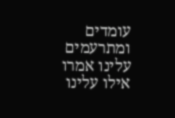עומדים ומתרעמים עלינו אמרו אילו עלינו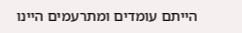הייתם עומדים ומתרעמים היינו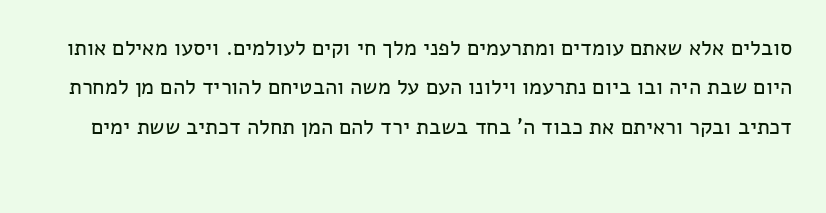סובלים אלא שאתם עומדים ומתרעמים לפני מלך חי וקים לעולמים. ויסעו מאילם אותו היום שבת היה ובו ביום נתרעמו וילונו העם על משה והבטיחם להוריד להם מן למחרת דכתיב ובקר וראיתם את כבוד ה' בחד בשבת ירד להם המן תחלה דכתיב ששת ימים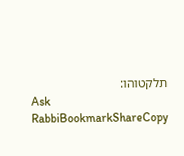תלקטוהו:
Ask RabbiBookmarkShareCopy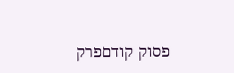פסוק קודםפרק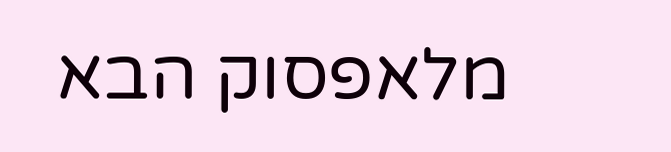מלאפסוק הבא